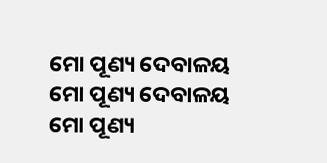ମୋ ପୂଣ୍ୟ ଦେବାଳୟ
ମୋ ପୂଣ୍ୟ ଦେବାଳୟ
ମୋ ପୂଣ୍ୟ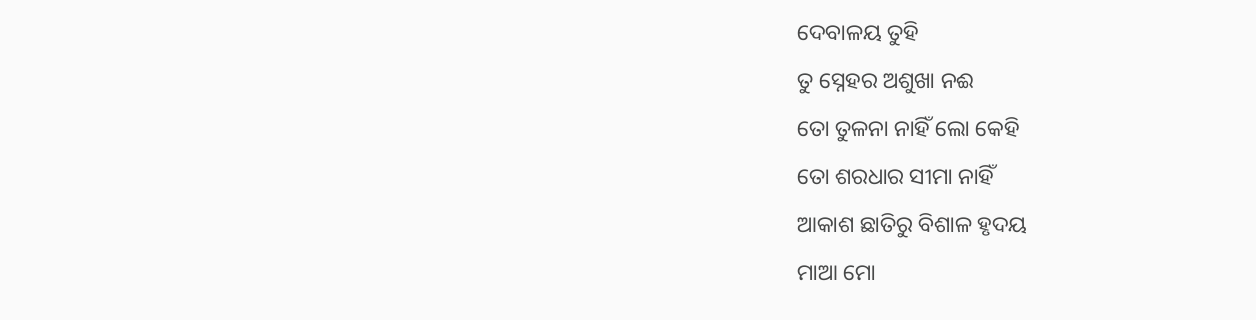ଦେବାଳୟ ତୁହି
ତୁ ସ୍ନେହର ଅଶୁଖା ନଈ
ତୋ ତୁଳନା ନାହିଁ ଲୋ କେହି
ତୋ ଶରଧାର ସୀମା ନାହିଁ
ଆକାଶ ଛାତିରୁ ବିଶାଳ ହୃଦୟ
ମାଆ ମୋ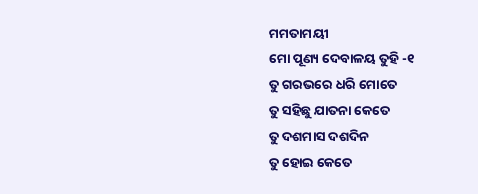ମମତାମୟୀ
ମୋ ପୂଣ୍ୟ ଦେବାଳୟ ତୁହି -୧
ତୁ ଗରଭରେ ଧରି ମୋତେ
ତୁ ସହିଛୁ ଯାତନା କେତେ
ତୁ ଦଶମାସ ଦଶଦିନ
ତୁ ହୋଇ କେତେ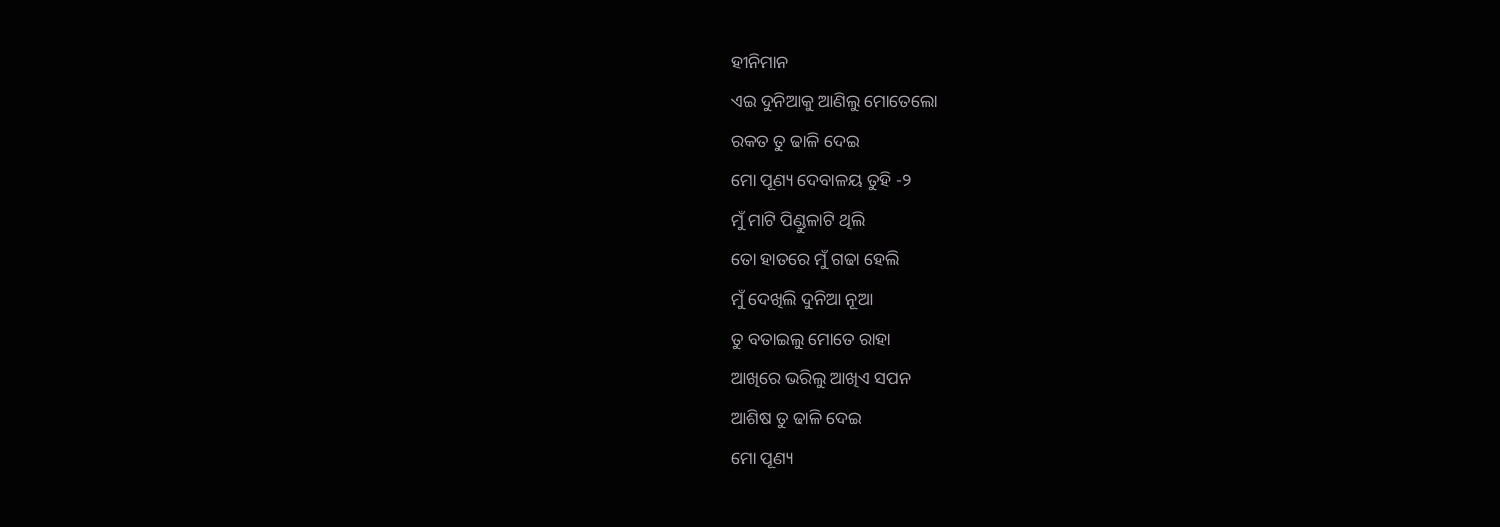ହୀନିମାନ
ଏଇ ଦୁନିଆକୁ ଆଣିଲୁ ମୋତେଲୋ
ରକତ ତୁ ଢାଳି ଦେଇ
ମୋ ପୂଣ୍ୟ ଦେବାଳୟ ତୁହି -୨
ମୁଁ ମାଟି ପିଣ୍ଡୁଳାଟି ଥିଲି
ତୋ ହାତରେ ମୁଁ ଗଢା ହେଲି
ମୁଁ ଦେଖିଲି ଦୁନିଆ ନୂଆ
ତୁ ବତାଇଲୁ ମୋତେ ରାହା
ଆଖିରେ ଭରିଲୁ ଆଖିଏ ସପନ
ଆଶିଷ ତୁ ଢାଳି ଦେଇ
ମୋ ପୂଣ୍ୟ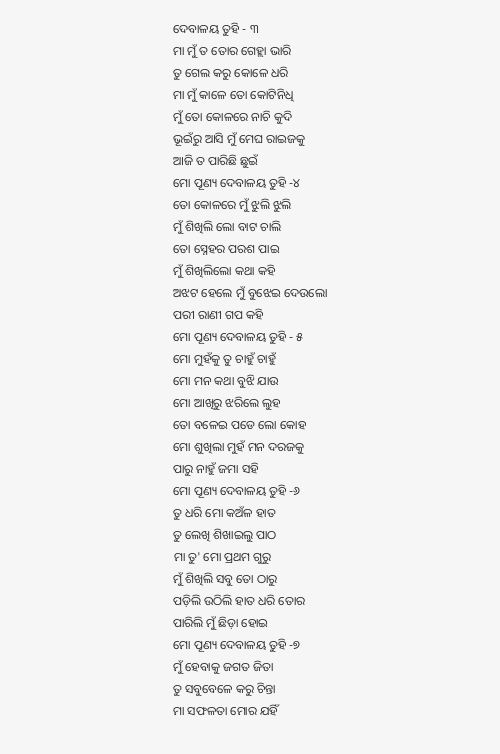ଦେବାଳୟ ତୁହି - ୩
ମା ମୁଁ ତ ତୋର ଗେହ୍ଲା ଭାରି
ତୁ ଗେଲ କରୁ କୋଳେ ଧରି
ମା ମୁଁ କାଳେ ତୋ କୋଟିନିଧି
ମୁଁ ତୋ କୋଳରେ ନାଚି କୁଦି
ଭୂଇଁରୁ ଆସି ମୁଁ ମେଘ ରାଇଜକୁ
ଆଜି ତ ପାରିଛି ଛୁଇଁ
ମୋ ପୂଣ୍ୟ ଦେବାଳୟ ତୁହି -୪
ତୋ କୋଳରେ ମୁଁ ଝୁଲି ଝୁଲି
ମୁଁ ଶିଖିଲି ଲୋ ବାଟ ଚାଲି
ତୋ ସ୍ନେହର ପରଶ ପାଇ
ମୁଁ ଶିଖିଲିଲୋ କଥା କହି
ଅଝଟ ହେଲେ ମୁଁ ବୁଝେଇ ଦେଉଲୋ
ପରୀ ରାଣୀ ଗପ କହି
ମୋ ପୂଣ୍ୟ ଦେବାଳୟ ତୁହି - ୫
ମୋ ମୁହଁକୁ ତୁ ଚାହୁଁ ଚାହୁଁ
ମୋ ମନ କଥା ବୁଝି ଯାଉ
ମୋ ଆଖିରୁ ଝରିଲେ ଲୁହ
ତୋ ବଳେଇ ପଡେ ଲୋ କୋହ
ମୋ ଶୁଖିଲା ମୁହଁ ମନ ଦରଜକୁ
ପାରୁ ନାହୁଁ ଜମା ସହି
ମୋ ପୂଣ୍ୟ ଦେବାଳୟ ତୁହି -୬
ତୁ ଧରି ମୋ କଅଁଳ ହାତ
ତୁ ଲେଖି ଶିଖାଇଲୁ ପାଠ
ମା ତୁ' ମୋ ପ୍ରଥମ ଗୁରୁ
ମୁଁ ଶିଖିଲି ସବୁ ତୋ ଠାରୁ
ପଡ଼ିଲି ଉଠିଲି ହାତ ଧରି ତୋର
ପାରିଲି ମୁଁ ଛିଡ଼ା ହୋଇ
ମୋ ପୂଣ୍ୟ ଦେବାଳୟ ତୁହି -୭
ମୁଁ ହେବାକୁ ଜଗତ ଜିତା
ତୁ ସବୁବେଳେ କରୁ ଚିନ୍ତା
ମା ସଫଳତା ମୋର ଯହିଁ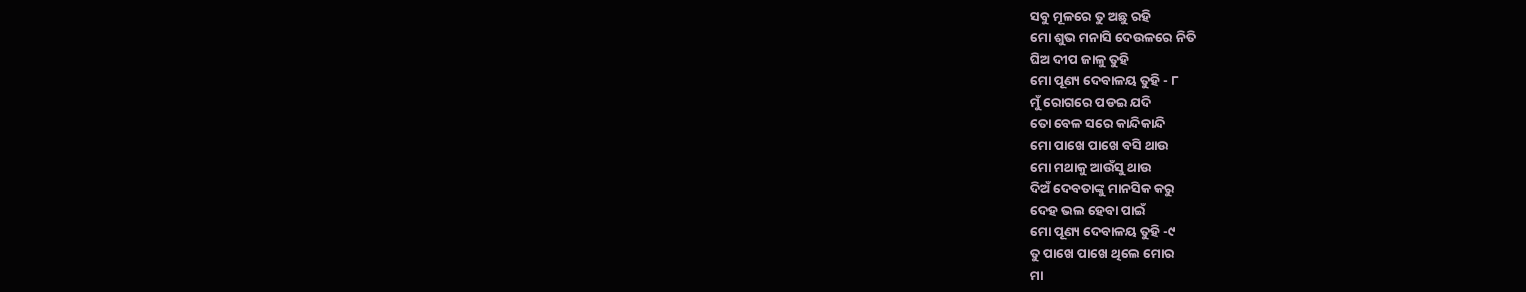ସବୁ ମୂଳରେ ତୁ ଅଛୁ ରହି
ମୋ ଶୁଭ ମନାସି ଦେଉଳରେ ନିତି
ଘିଅ ଦୀପ ଜାଳୁ ତୁହି
ମୋ ପୂଣ୍ୟ ଦେବାଳୟ ତୁହି - ୮
ମୁଁ ରୋଗରେ ପଡଇ ଯଦି
ତୋ ବେଳ ସରେ କାନ୍ଦିକାନ୍ଦି
ମୋ ପାଖେ ପାଖେ ବସି ଥାଉ
ମୋ ମଥାକୁ ଆଉଁସୁ ଥାଉ
ଦିଅଁ ଦେବତାଙ୍କୁ ମାନସିକ କରୁ
ଦେହ ଭଲ ହେବା ପାଇଁ
ମୋ ପୂଣ୍ୟ ଦେବାଳୟ ତୁହି -୯
ତୁ ପାଖେ ପାଖେ ଥିଲେ ମୋର
ମା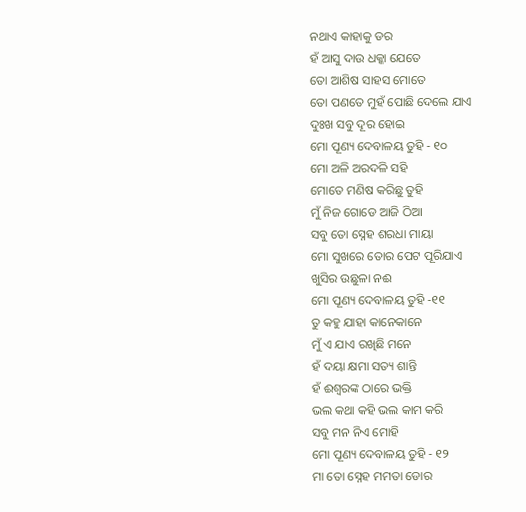ନଥାଏ କାହାକୁ ଡର
ହଁ ଆସୁ ଦାଉ ଧକ୍କା ଯେତେ
ତୋ ଆଶିଷ ସାହସ ମୋତେ
ତୋ ପଣତେ ମୁହଁ ପୋଛି ଦେଲେ ଯାଏ
ଦୁଃଖ ସବୁ ଦୂର ହୋଇ
ମୋ ପୂଣ୍ୟ ଦେବାଳୟ ତୁହି - ୧୦
ମୋ ଅଳି ଅରଦଳି ସହି
ମୋତେ ମଣିଷ କରିଛୁ ତୁହି
ମୁଁ ନିଜ ଗୋଡେ ଆଜି ଠିଆ
ସବୁ ତୋ ସ୍ନେହ ଶରଧା ମାୟା
ମୋ ସୁଖରେ ତୋର ପେଟ ପୂରିଯାଏ
ଖୁସିର ଉଛୁଳା ନଈ
ମୋ ପୂଣ୍ୟ ଦେବାଳୟ ତୁହି -୧୧
ତୁ କହୁ ଯାହା କାନେକାନେ
ମୁଁ ଏ ଯାଏ ରଖିଛି ମନେ
ହଁ ଦୟା କ୍ଷମା ସତ୍ୟ ଶାନ୍ତି
ହଁ ଈଶ୍ୱରଙ୍କ ଠାରେ ଭକ୍ତି
ଭଲ କଥା କହି ଭଲ କାମ କରି
ସବୁ ମନ ନିଏ ମୋହି
ମୋ ପୂଣ୍ୟ ଦେବାଳୟ ତୁହି - ୧୨
ମା ତୋ ସ୍ନେହ ମମତା ଡୋର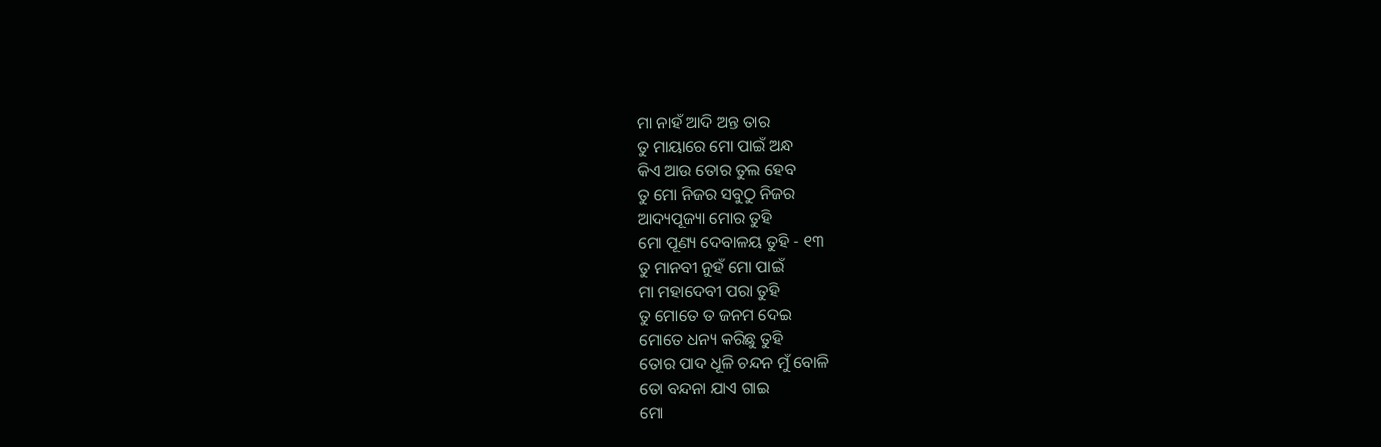ମା ନାହଁ ଆଦି ଅନ୍ତ ତାର
ତୁ ମାୟାରେ ମୋ ପାଇଁ ଅନ୍ଧ
କିଏ ଆଉ ତୋର ତୁଲ ହେବ
ତୁ ମୋ ନିଜର ସବୁଠୁ ନିଜର
ଆଦ୍ୟପୂଜ୍ୟା ମୋର ତୁହି
ମୋ ପୂଣ୍ୟ ଦେବାଳୟ ତୁହି - ୧୩
ତୁ ମାନବୀ ନୁହଁ ମୋ ପାଇଁ
ମା ମହାଦେବୀ ପରା ତୁହି
ତୁ ମୋତେ ତ ଜନମ ଦେଇ
ମୋତେ ଧନ୍ୟ କରିଛୁ ତୁହି
ତୋର ପାଦ ଧୂଳି ଚନ୍ଦନ ମୁଁ ବୋଳି
ତୋ ବନ୍ଦନା ଯାଏ ଗାଇ
ମୋ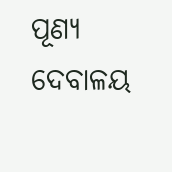ପୂଣ୍ୟ ଦେବାଳୟ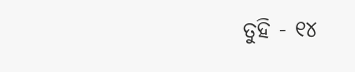ତୁହି - ୧୪